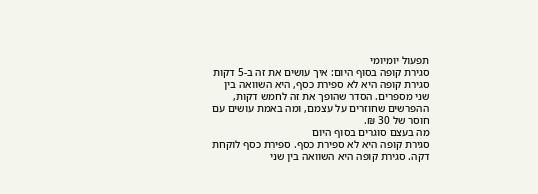תפעול יומיומי
סגירת קופה בסוף היום: איך עושים את זה ב-5 דקות
סגירת קופה היא לא ספירת כסף, היא השוואה בין שני מספרים. הסדר שהופך את זה לחמש דקות, ההפרשים שחוזרים על עצמם, ומה באמת עושים עם חוסר של 30 ₪.
מה בעצם סוגרים בסוף היום
סגירת קופה היא לא ספירת כסף. ספירת כסף לוקחת דקה. סגירת קופה היא השוואה בין שני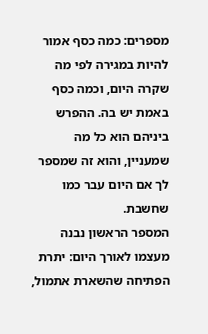מספרים: כמה כסף אמור להיות במגירה לפי מה שקרה היום, וכמה כסף באמת יש בה. ההפרש ביניהם הוא כל מה שמעניין, והוא זה שמספר לך אם היום עבר כמו שחשבת.
המספר הראשון נבנה מעצמו לאורך היום: יתרת הפתיחה שהשארת אתמול,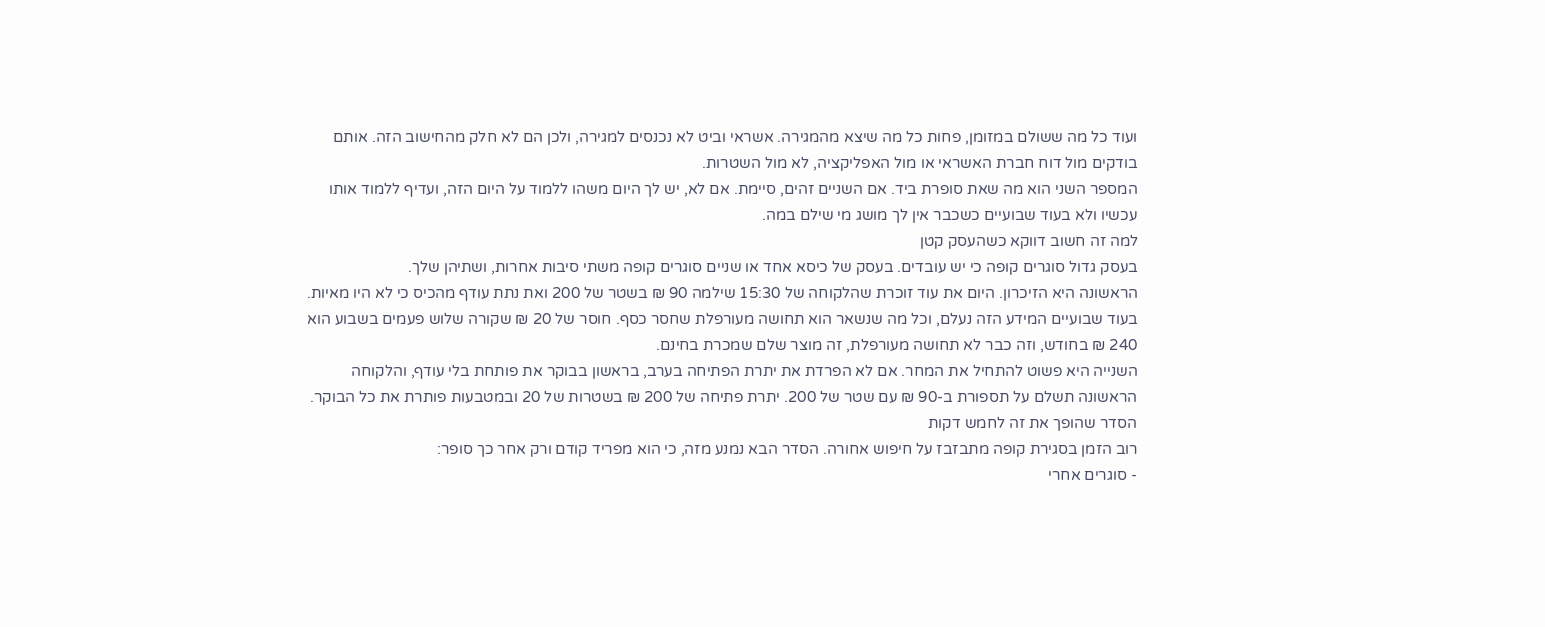ועוד כל מה ששולם במזומן, פחות כל מה שיצא מהמגירה. אשראי וביט לא נכנסים למגירה, ולכן הם לא חלק מהחישוב הזה. אותם בודקים מול דוח חברת האשראי או מול האפליקציה, לא מול השטרות.
המספר השני הוא מה שאת סופרת ביד. אם השניים זהים, סיימת. אם לא, יש לך היום משהו ללמוד על היום הזה, ועדיף ללמוד אותו עכשיו ולא בעוד שבועיים כשכבר אין לך מושג מי שילם במה.
למה זה חשוב דווקא כשהעסק קטן
בעסק גדול סוגרים קופה כי יש עובדים. בעסק של כיסא אחד או שניים סוגרים קופה משתי סיבות אחרות, ושתיהן שלך.
הראשונה היא הזיכרון. היום את עוד זוכרת שהלקוחה של 15:30 שילמה 90 ₪ בשטר של 200 ואת נתת עודף מהכיס כי לא היו מאיות. בעוד שבועיים המידע הזה נעלם, וכל מה שנשאר הוא תחושה מעורפלת שחסר כסף. חוסר של 20 ₪ שקורה שלוש פעמים בשבוע הוא 240 ₪ בחודש, וזה כבר לא תחושה מעורפלת, זה מוצר שלם שמכרת בחינם.
השנייה היא פשוט להתחיל את המחר. אם לא הפרדת את יתרת הפתיחה בערב, בראשון בבוקר את פותחת בלי עודף, והלקוחה הראשונה תשלם על תספורת ב-90 ₪ עם שטר של 200. יתרת פתיחה של 200 ₪ בשטרות של 20 ובמטבעות פותרת את כל הבוקר.
הסדר שהופך את זה לחמש דקות
רוב הזמן בסגירת קופה מתבזבז על חיפוש אחורה. הסדר הבא נמנע מזה, כי הוא מפריד קודם ורק אחר כך סופר:
- סוגרים אחרי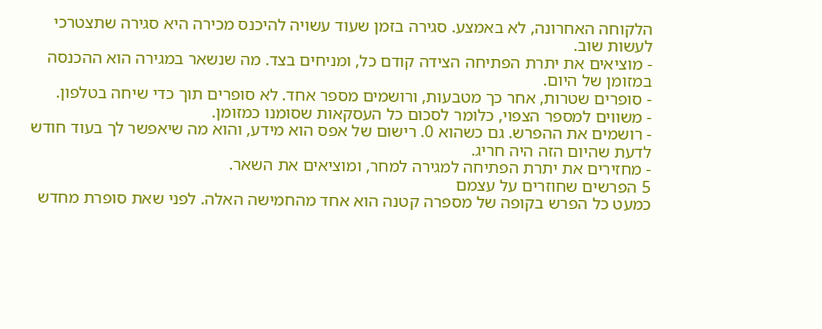הלקוחה האחרונה, לא באמצע. סגירה בזמן שעוד עשויה להיכנס מכירה היא סגירה שתצטרכי לעשות שוב.
- מוציאים את יתרת הפתיחה הצידה קודם כל, ומניחים בצד. מה שנשאר במגירה הוא ההכנסה במזומן של היום.
- סופרים שטרות, אחר כך מטבעות, ורושמים מספר אחד. לא סופרים תוך כדי שיחה בטלפון.
- משווים למספר הצפוי, כלומר לסכום כל העסקאות שסומנו כמזומן.
- רושמים את ההפרש. גם כשהוא 0. רישום של אפס הוא מידע, והוא מה שיאפשר לך בעוד חודש לדעת שהיום הזה היה חריג.
- מחזירים את יתרת הפתיחה למגירה למחר, ומוציאים את השאר.
5 הפרשים שחוזרים על עצמם
כמעט כל הפרש בקופה של מספרה קטנה הוא אחד מהחמישה האלה. לפני שאת סופרת מחדש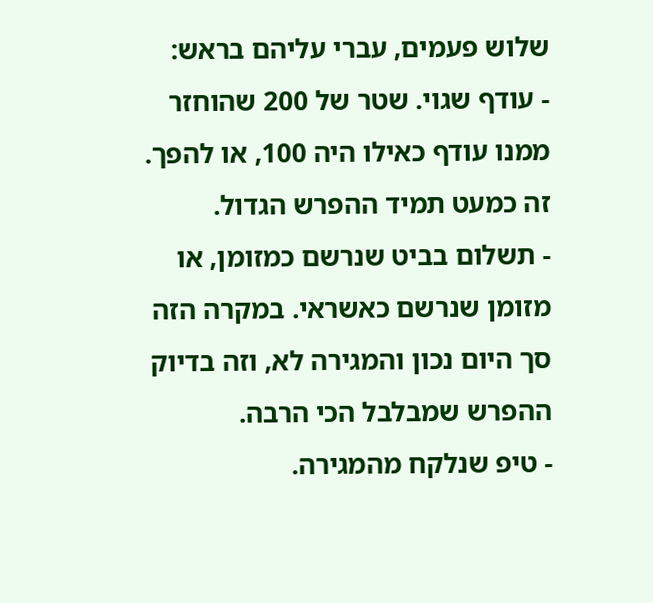שלוש פעמים, עברי עליהם בראש:
- עודף שגוי. שטר של 200 שהוחזר ממנו עודף כאילו היה 100, או להפך. זה כמעט תמיד ההפרש הגדול.
- תשלום בביט שנרשם כמזומן, או מזומן שנרשם כאשראי. במקרה הזה סך היום נכון והמגירה לא, וזה בדיוק ההפרש שמבלבל הכי הרבה.
- טיפ שנלקח מהמגירה.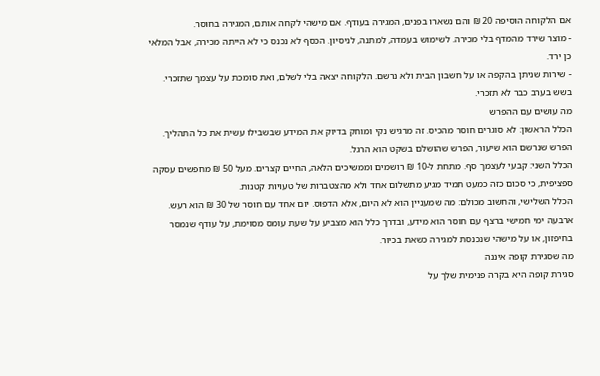אם הלקוחה הוסיפה 20 ₪ והם נשארו בפנים, המגירה בעודף. אם מישהי לקחה אותם, המגירה בחוסר.
- מוצר שירד מהמדף בלי מכירה. לשימוש בעמדה, למתנה, לניסיון. הכסף לא נכנס כי לא הייתה מכירה, אבל המלאי כן ירד.
- שירות שניתן בהקפה או על חשבון הבית ולא נרשם. הלקוחה יצאה בלי לשלם, ואת סומכת על עצמך שתזכרי. בשש בערב כבר לא תזכרי.
מה עושים עם ההפרש
הכלל הראשון: לא סוגרים חוסר מהכיס. זה מרגיש נקי ומוחק בדיוק את המידע שבשבילו עשית את כל התהליך. הפרש שנרשם הוא שיעור, הפרש שהושלם בשקט הוא הרגל.
הכלל השני: קבעי לעצמך סף. מתחת ל-10 ₪ רושמים וממשיכים הלאה, החיים קצרים. מעל 50 ₪ מחפשים עסקה ספציפית, כי סכום כזה כמעט תמיד מגיע מתשלום אחד ולא מהצטברות של טעויות קטנות.
הכלל השלישי, והחשוב מכולם: מה שמעניין הוא לא היום, אלא הדפוס. יום אחד עם חוסר של 30 ₪ הוא רעש. ארבעה ימי חמישי ברצף עם חוסר הוא מידע, ובדרך כלל הוא מצביע על שעת עומס מסוימת, על עודף שנמסר בחיפזון, או על מישהי שנכנסת למגירה כשאת בכיור.
מה שסגירת קופה איננה
סגירת קופה היא בקרה פנימית שלך על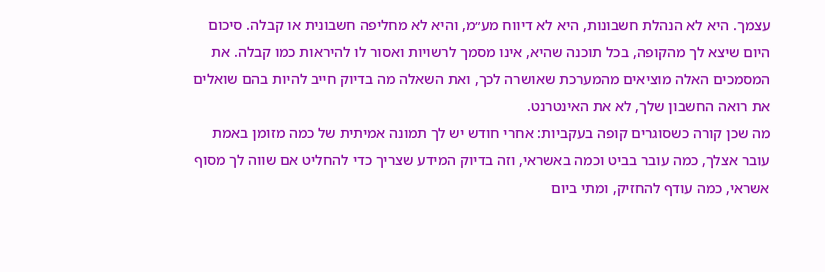עצמך. היא לא הנהלת חשבונות, היא לא דיווח מע״מ, והיא לא מחליפה חשבונית או קבלה. סיכום היום שיצא לך מהקופה, בכל תוכנה שהיא, אינו מסמך לרשויות ואסור לו להיראות כמו קבלה. את המסמכים האלה מוציאים מהמערכת שאושרה לכך, ואת השאלה מה בדיוק חייב להיות בהם שואלים את רואה החשבון שלך, לא את האינטרנט.
מה שכן קורה כשסוגרים קופה בעקביות: אחרי חודש יש לך תמונה אמיתית של כמה מזומן באמת עובר אצלך, כמה עובר בביט וכמה באשראי, וזה בדיוק המידע שצריך כדי להחליט אם שווה לך מסוף אשראי, כמה עודף להחזיק, ומתי ביום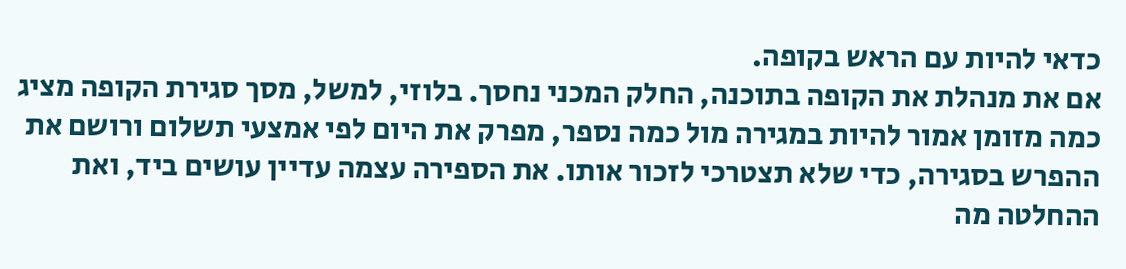כדאי להיות עם הראש בקופה.
אם את מנהלת את הקופה בתוכנה, החלק המכני נחסך. בלוזי, למשל, מסך סגירת הקופה מציג כמה מזומן אמור להיות במגירה מול כמה נספר, מפרק את היום לפי אמצעי תשלום ורושם את ההפרש בסגירה, כדי שלא תצטרכי לזכור אותו. את הספירה עצמה עדיין עושים ביד, ואת ההחלטה מה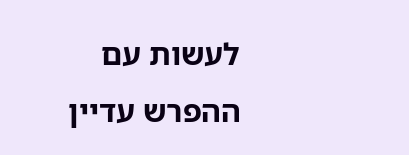לעשות עם ההפרש עדיין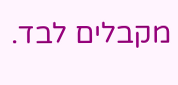מקבלים לבד.